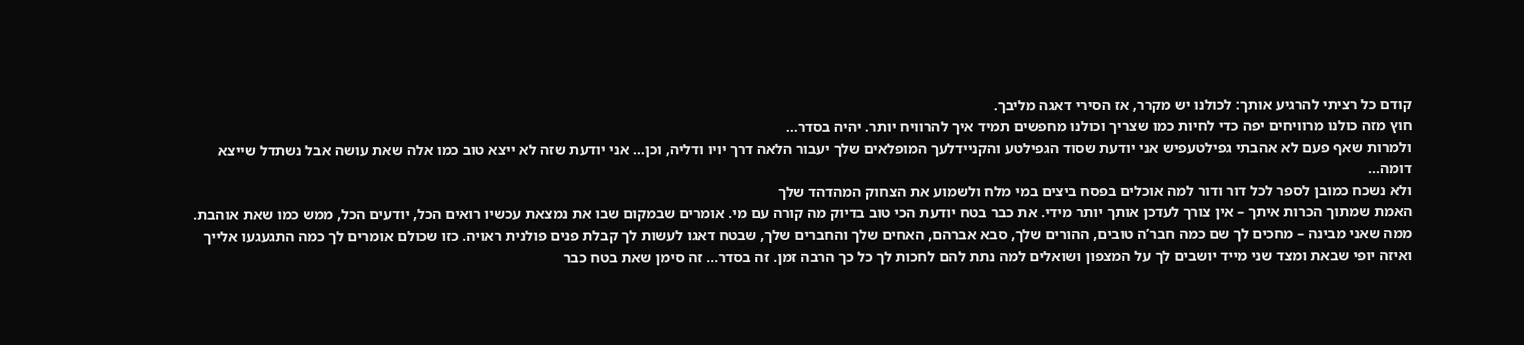קודם כל רציתי להרגיע אותך: לכולנו יש מקרר, אז הסירי דאגה מליבך.
חוץ מזה כולנו מרוויחים יפה כדי לחיות כמו שצריך וכולנו מחפשים תמיד איך להרוויח יותר. יהיה בסדר…
ולמרות שאף פעם לא אהבתי גפילטעפיש אני יודעת שסוד הגפילטע והקניידלעך המופלאים שלך יעבור הלאה דרך יויו ודליה, וכן… אני יודעת שזה לא ייצא טוב כמו אלה שאת עושה אבל נשתדל שייצא דומה…
ולא נשכח כמובן לספר לכל דור ודור למה אוכלים בפסח ביצים במי מלח ולשמוע את הצחוק המהדהד שלך
האמת שמתוך הכרות איתך – אין צורך לעדכן אותך יותר מידי. את כבר בטח יודעת הכי טוב בדיוק מה קורה עם מי. אומרים שבמקום שבו את נמצאת עכשיו רואים הכל, יודעים הכל, ממש כמו שאת אוהבת.
ממה שאני מבינה – מחכים לך שם כמה חבר’ה טובים, ההורים שלך, סבא אברהם, האחים שלך והחברים שלך, שבטח דאגו לעשות לך קבלת פנים פולנית ראויה. כזו שכולם אומרים לך כמה התגעגעו אלייך ואיזה יופי שבאת ומצד שני מייד יושבים לך על המצפון ושואלים למה נתת להם לחכות לך כל כך הרבה זמן. זה בסדר… זה סימן שאת בטח כבר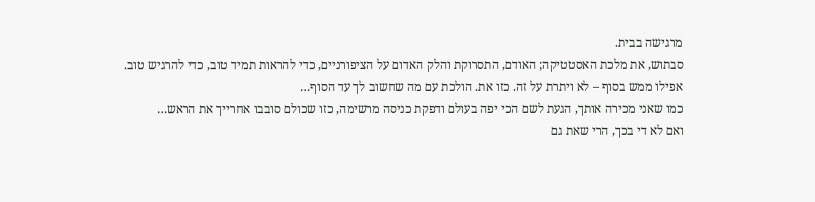מרגישה בבית.
סבתוש, את מלכת האסטטיקה; האודם, התסרוקת והלק האדום על הציפורניים, כדי להראות תמיד טוב, כדי להרגיש טוב. אפילו ממש בסוף – לא ויתרת על זה. כזו את. הולכת עם מה שחשוב לך עד הסוף…
כמו שאני מכירה אותך, הגעת לשם הכי יפה בעולם ודפקת כניסה מרשימה, כזו שכולם סובבו אחרייך את הראש…
ואם לא די בכך, הרי שאת גם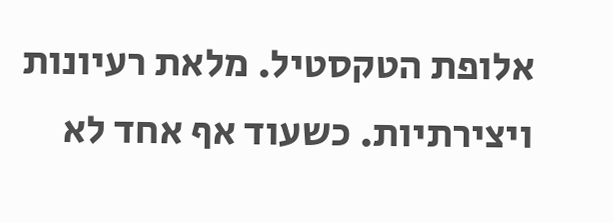אלופת הטקסטיל. מלאת רעיונות ויצירתיות. כשעוד אף אחד לא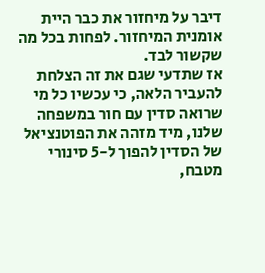דיבר על מיחזור את כבר היית אומנית המיחזור. לפחות בכל מה שקשור לבד.
אז שתדעי שגם את זה הצלחת להעביר הלאה, כי עכשיו כל מי שרואה סדין עם חור במשפחה שלנו, מיד מזהה את הפוטנציאל של הסדין להפוך ל-5 סינורי מטבח,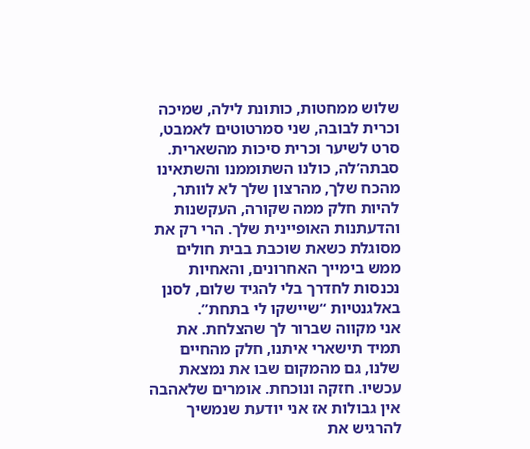שלוש ממחטות, כותונת לילה, שמיכה וכרית לבובה, שני סמרטוטים לאמבט, סרט לשיער וכרית סיכות מהשארית.
סבתה’לה, כולנו השתוממנו והשתאינו מהכח שלך, מהרצון שלך לא לוותר, להיות חלק ממה שקורה, העקשנות והדעתנות האופיינית שלך. הרי רק את מסוגלת כשאת שוכבת בבית חולים ממש בימייך האחרונים, והאחיות נכנסות לחדרך בלי להגיד שלום, לסנן באלגנטיות “שיישקו לי בתחת”.
אני מקווה שברור לך שהצלחת. את תמיד תישארי איתנו, חלק מהחיים שלנו, גם מהמקום שבו את נמצאת עכשיו. חזקה ונוכחת. אומרים שלאהבה אין גבולות אז אני יודעת שנמשיך להרגיש את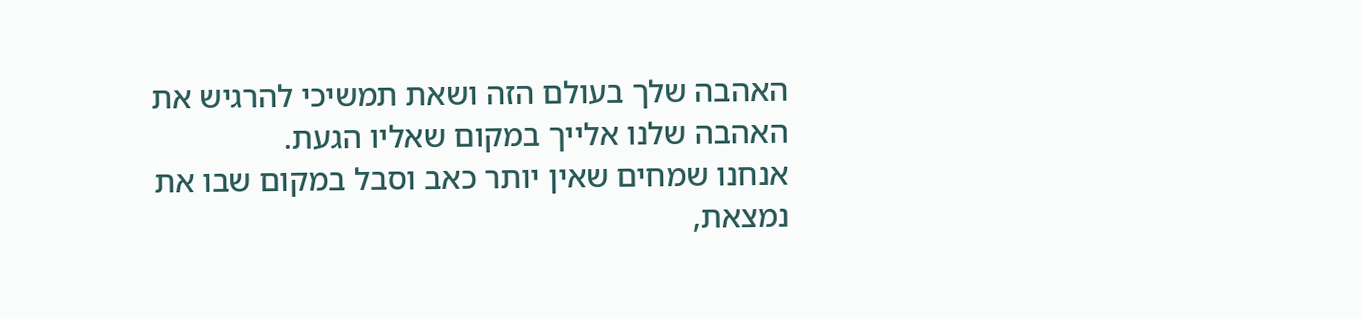האהבה שלך בעולם הזה ושאת תמשיכי להרגיש את האהבה שלנו אלייך במקום שאליו הגעת.
אנחנו שמחים שאין יותר כאב וסבל במקום שבו את נמצאת,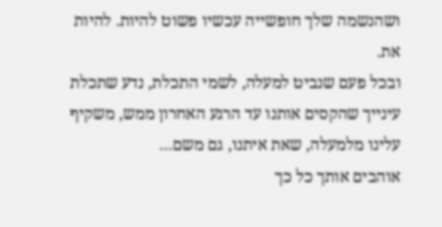ושהנשמה שלך חופשייה עכשיו פשוט להיות. להיות את.
ובכל פעם שנביט למעלה, לשמי התכלת, נדע שתכלת עינייך שהקסים אותנו עד הרגע האחרון ממש, משקיף עלינו מלמעלה, שאת איתנו, גם משם…
אוהבים אותך כל כך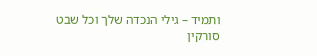ותמיד – גילי הנכדה שלך וכל שבט סורקין